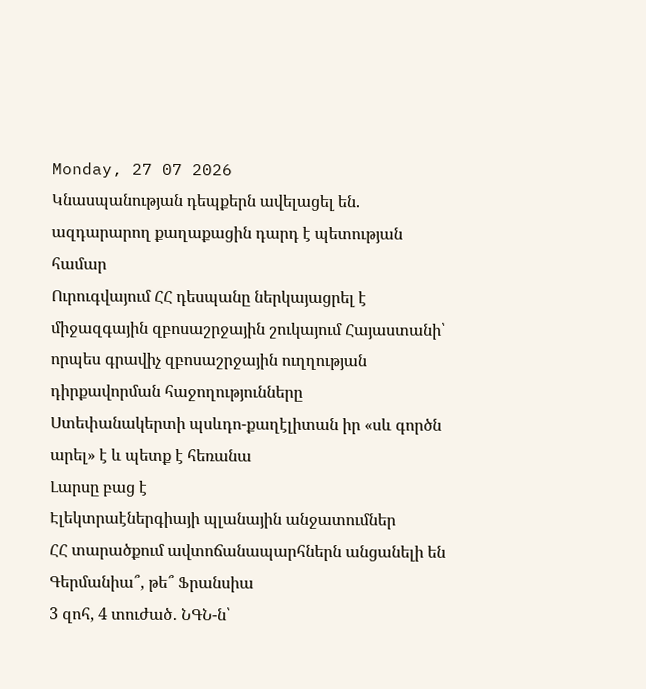Monday, 27 07 2026
Կնասպանության դեպքերն ավելացել են. ազդարարող քաղաքացին դարդ է պետության համար
Ուրուգվայում ՀՀ դեսպանը ներկայացրել է միջազգային զբոսաշրջային շուկայում Հայաստանի՝ որպես գրավիչ զբոսաշրջային ուղղության դիրքավորման հաջողությունները
Ստեփանակերտի պսևդո-քաղէլիտան իր «սև գործն արել» է և պետք է հեռանա
Լարսը բաց է
Էլեկտրաէներգիայի պլանային անջատումներ
ՀՀ տարածքում ավտոճանապարհներն անցանելի են
Գերմանիա՞, թե՞ Ֆրանսիա
3 զոհ, 4 տուժած․ ՆԳՆ-ն՝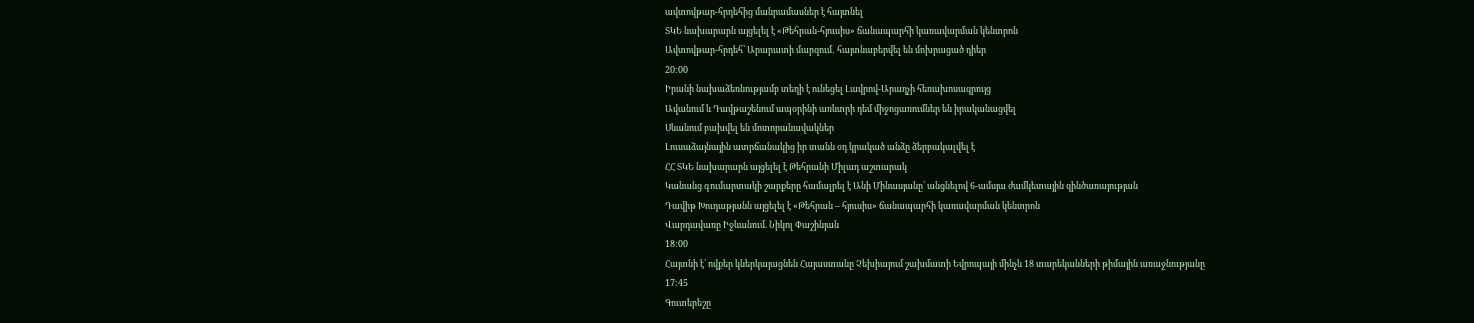ավտովթար-հրդեհից մանրամասներ է հայտնել
ՏԿԵ նախարարն այցելել է «Թեհրան-հյուսիս» ճանապարհի կառավարման կենտրոն
Ավտովթար-հրդեհ՝ Արարատի մարզում․ հայտնաբերվել են մոխրացած դիեր
20:00
Իրանի նախաձեռնությամբ տեղի է ունեցել Լավրով-Արաղչի հեռախոսազրույց
Ավանում և Դավթաշենում ապօրինի առևտրի դեմ միջոցառումներ են իրականացվել
Սևանում բախվել են մոտորանավակներ
Լուսաձայնային ատրճանակից իր տանն օդ կրակած անձը ձերբակալվել է
ՀՀ ՏԿԵ նախարարն այցելել է Թեհրանի Միլադ աշտարակ
Կանանց գումարտակի շարքերը համալրել է Անի Մինասյանը՝ անցնելով 6-ամսյա ժամկետային զինծառայության
Դավիթ Խուդաթյանն այցելել է «Թեհրան – հյուսիս» ճանապարհի կառավարման կենտրոն
Վարդավառը Իջևանում. Նիկոլ Փաշինյան
18:00
Հայտնի է՝ ովքեր կներկայացնեն Հայաստանը Չեխիայում շախմատի Եվրոպայի մինչև 18 տարեկանների թիմային առաջնությանը
17:45
Գուտերեշը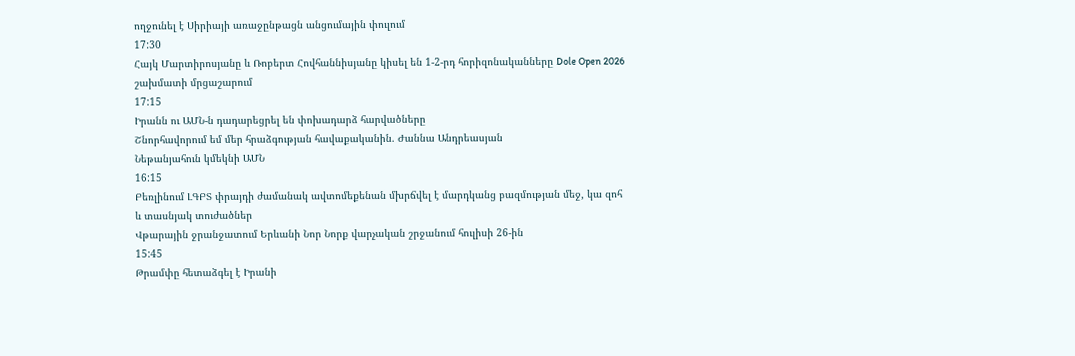ողջունել է Սիրիայի առաջընթացն անցումային փուլում
17:30
Հայկ Մարտիրոսյանը և Ռոբերտ Հովհաննիսյանը կիսել են 1-2-րդ հորիզոնականները Dole Open 2026 շախմատի մրցաշարում
17:15
Իրանն ու ԱՄՆ-ն դադարեցրել են փոխադարձ հարվածները
Շնորհավորում եմ մեր հրաձգության հավաքականին. Ժաննա Անդրեասյան
Նեթանյահուն կմեկնի ԱՄՆ
16:15
Բեռլինում ԼԳԲՏ փրայդի ժամանակ ավտոմեքենան մխրճվել է մարդկանց բազմության մեջ, կա զոհ և տասնյակ տուժածներ
Վթարային ջրանջատում Երևանի Նոր Նորք վարչական շրջանում հուլիսի 26-ին
15:45
Թրամփը հետաձգել է Իրանի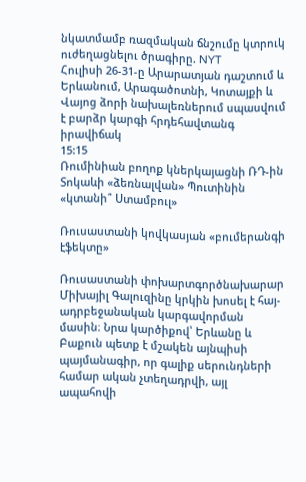նկատմամբ ռազմական ճնշումը կտրուկ ուժեղացնելու ծրագիրը. NYT
Հուլիսի 26-31-ը Արարատյան դաշտում և Երևանում, Արագածոտնի, Կոտայքի և Վայոց ձորի նախալեռներում սպասվում է բարձր կարգի հրդեհավտանգ իրավիճակ
15:15
Ռումինիան բողոք կներկայացնի ՌԴ-ին
Տոկաևի «ձեռնալվան» Պուտինին «կտանի՞ Ստամբուլ»

Ռուսաստանի կովկասյան «բումերանգի էֆեկտը»

Ռուսաստանի փոխարտգործնախարար Միխայիլ Գալուզինը կրկին խոսել է հայ-ադրբեջանական կարգավորման մասին։ Նրա կարծիքով՝ Երևանը և Բաքուն պետք է մշակեն այնպիսի պայմանագիր, որ գալիք սերունդների համար ական չտեղադրվի, այլ ապահովի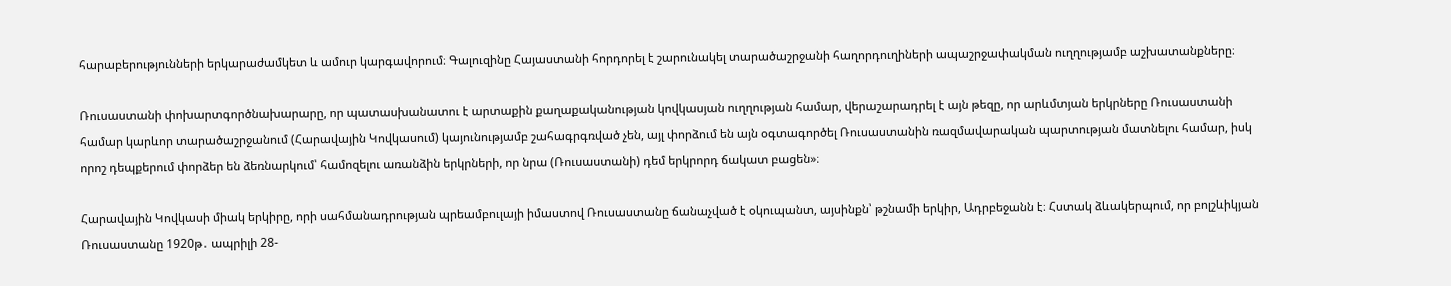հարաբերությունների երկարաժամկետ և ամուր կարգավորում։ Գալուզինը Հայաստանի հորդորել է շարունակել տարածաշրջանի հաղորդուղիների ապաշրջափակման ուղղությամբ աշխատանքները։

Ռուսաստանի փոխարտգործնախարարը, որ պատասխանատու է արտաքին քաղաքականության կովկասյան ուղղության համար, վերաշարադրել է այն թեզը, որ արևմտյան երկրները Ռուսաստանի համար կարևոր տարածաշրջանում (Հարավային Կովկասում) կայունությամբ շահագրգռված չեն, այլ փորձում են այն օգտագործել Ռուսաստանին ռազմավարական պարտության մատնելու համար, իսկ որոշ դեպքերում փորձեր են ձեռնարկում՝ համոզելու առանձին երկրների, որ նրա (Ռուսաստանի) դեմ երկրորդ ճակատ բացեն»։

Հարավային Կովկասի միակ երկիրը, որի սահմանադրության պրեամբուլայի իմաստով Ռուսաստանը ճանաչված է օկուպանտ, այսինքն՝ թշնամի երկիր, Ադրբեջանն է։ Հստակ ձևակերպում, որ բոլշևիկյան Ռուսաստանը 1920թ․ ապրիլի 28-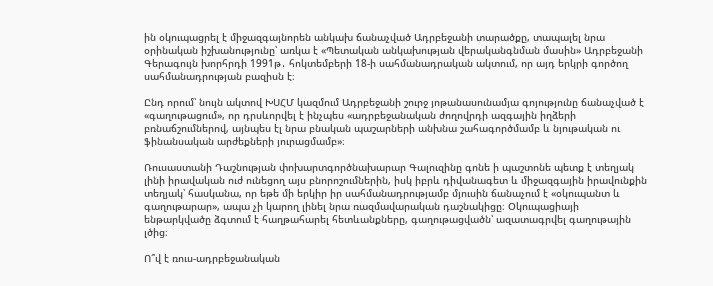ին օկուպացրել է միջազգայնորեն անկախ ճանաչված Ադրբեջանի տարածքը, տապալել նրա օրինական իշխանությունը՝ առկա է «Պետական անկախության վերականգնման մասին» Ադրբեջանի Գերագույն խորհրդի 1991թ․ հոկտեմբերի 18-ի սահմանադրական ակտում, որ այդ երկրի գործող սահմանադրության բազիսն է։

Ընդ որում՝ նույն ակտով ԽՍՀՄ կազմում Ադրբեջանի շուրջ յոթանասունամյա գոյությունը ճանաչված է «գաղութացում», որ դրսևորվել է ինչպես «ադրբեջանական ժողովրդի ազգային իղձերի բռնաճշումներով, այնպես էլ նրա բնական պաշարների անխնա շահագործմամբ և նյութական ու ֆինանսական արժեքների յուրացմամբ»։

Ռուսաստանի Դաշնության փոխարտգործնախարար Գալուզինը գոնե ի պաշտոնե պետք է տեղյակ լինի իրավական ուժ ունեցող այս բնորոշումներին, իսկ իբրև դիվանագետ և միջազգային իրավունքին տեղյակ՝ հասկանա, որ եթե մի երկիր իր սահմանադրությամբ մյուսին ճանաչում է «օկուպանտ և գաղութարար», ապա չի կարող լինել նրա ռազմավարական դաշնակիցը։ Օկուպացիայի ենթարկվածը ձգտում է հաղթահարել հետևանքները, գաղութացվածն՝ ազատագրվել գաղութային լծից։

Ո՞վ է ռուս-ադրբեջանական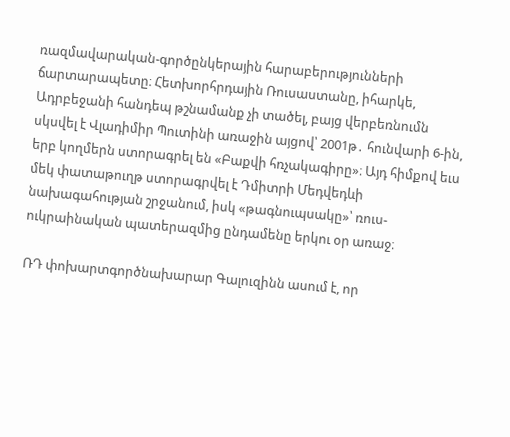ռազմավարական-գործընկերային հարաբերությունների ճարտարապետը։ Հետխորհրդային Ռուսաստանը, իհարկե, Ադրբեջանի հանդեպ թշնամանք չի տածել, բայց վերբեռնումն սկսվել է Վլադիմիր Պուտինի առաջին այցով՝ 2001թ․ հունվարի 6-ին, երբ կողմերն ստորագրել են «Բաքվի հռչակագիրը»։ Այդ հիմքով եւս մեկ փատաթուղթ ստորագրվել է Դմիտրի Մեդվեդևի նախագահության շրջանում, իսկ «թագնուպսակը»՝ ռուս-ուկրաինական պատերազմից ընդամենը երկու օր առաջ։

ՌԴ փոխարտգործնախարար Գալուզինն ասում է, որ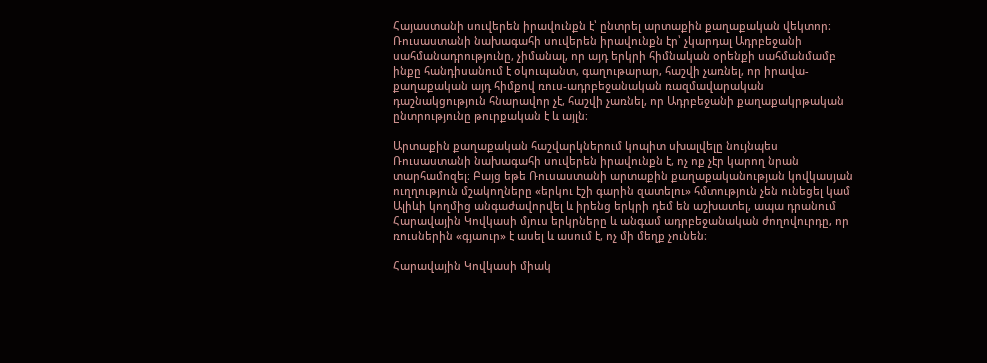Հայաստանի սուվերեն իրավունքն է՝ ընտրել արտաքին քաղաքական վեկտոր։ Ռուսաստանի նախագահի սուվերեն իրավունքն էր՝ չկարդալ Ադրբեջանի սահմանադրությունը, չիմանալ, որ այդ երկրի հիմնական օրենքի սահմանմամբ ինքը հանդիսանում է օկուպանտ, գաղութարար, հաշվի չառնել, որ իրավա-քաղաքական այդ հիմքով ռուս-ադրբեջանական ռազմավարական դաշնակցություն հնարավոր չէ, հաշվի չառնել, որ Ադրբեջանի քաղաքակրթական ընտրությունը թուրքական է և այլն։

Արտաքին քաղաքական հաշվարկներում կոպիտ սխալվելը նույնպես Ռուսաստանի նախագահի սուվերեն իրավունքն է, ոչ ոք չէր կարող նրան տարհամոզել։ Բայց եթե Ռուսաստանի արտաքին քաղաքականության կովկասյան ուղղություն մշակողները «երկու էշի գարին զատելու» հմտություն չեն ունեցել կամ Ալիևի կողմից անգաժավորվել և իրենց երկրի դեմ են աշխատել, ապա դրանում Հարավային Կովկասի մյուս երկրները և անգամ ադրբեջանական ժողովուրդը, որ ռուսներին «գյաուր» է ասել և ասում է, ոչ մի մեղք չունեն։

Հարավային Կովկասի միակ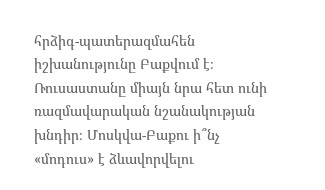հրձիգ-պատերազմահեն իշխանությունը Բաքվում է։ Ռուսաստանը միայն նրա հետ ունի ռազմավարական նշանակության խնդիր։ Մոսկվա-Բաքու ի՞նչ «մոդուս» է ձևավորվելու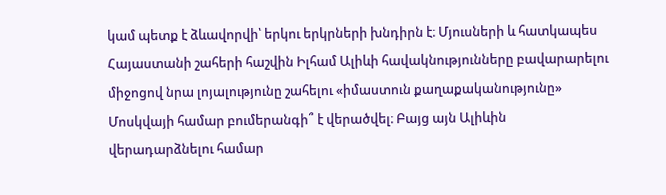կամ պետք է ձևավորվի՝ երկու երկրների խնդիրն է։ Մյուսների և հատկապես Հայաստանի շահերի հաշվին Իլհամ Ալիևի հավակնությունները բավարարելու միջոցով նրա լոյալությունը շահելու «իմաստուն քաղաքականությունը» Մոսկվայի համար բումերանգի՞ է վերածվել։ Բայց այն Ալիևին վերադարձնելու համար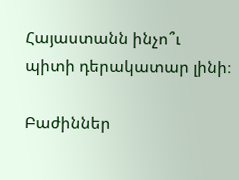Հայաստանն ինչո՞ւ պիտի դերակատար լինի։

Բաժիններ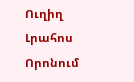Ուղիղ
Լրահոս
Որոնում